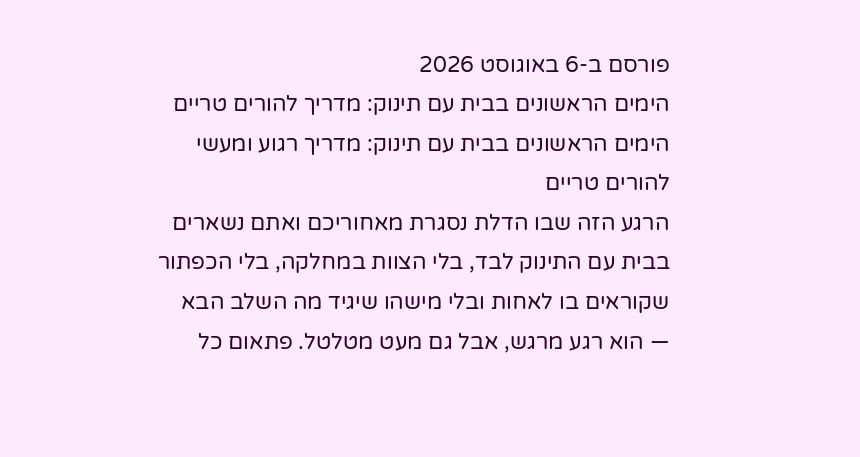פורסם ב-6 באוגוסט 2026
הימים הראשונים בבית עם תינוק: מדריך להורים טריים
הימים הראשונים בבית עם תינוק: מדריך רגוע ומעשי להורים טריים
הרגע הזה שבו הדלת נסגרת מאחוריכם ואתם נשארים בבית עם התינוק לבד, בלי הצוות במחלקה, בלי הכפתור שקוראים בו לאחות ובלי מישהו שיגיד מה השלב הבא — הוא רגע מרגש, אבל גם מעט מטלטל. פתאום כל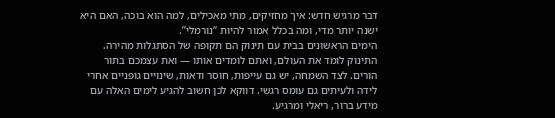דבר מרגיש חדש: איך מחזיקים, מתי מאכילים, למה הוא בוכה, האם היא ישנה יותר מדי, ומה בכלל אמור להיות “נורמלי”.
הימים הראשונים בבית עם תינוק הם תקופה של הסתגלות מהירה. התינוק לומד את העולם, ואתם לומדים אותו — ואת עצמכם בתור הורים. לצד השמחה, יש גם עייפות, חוסר ודאות, שינויים גופניים אחרי לידה ולעיתים גם עומס רגשי. דווקא לכן חשוב להגיע לימים האלה עם מידע ברור, ריאלי ומרגיע.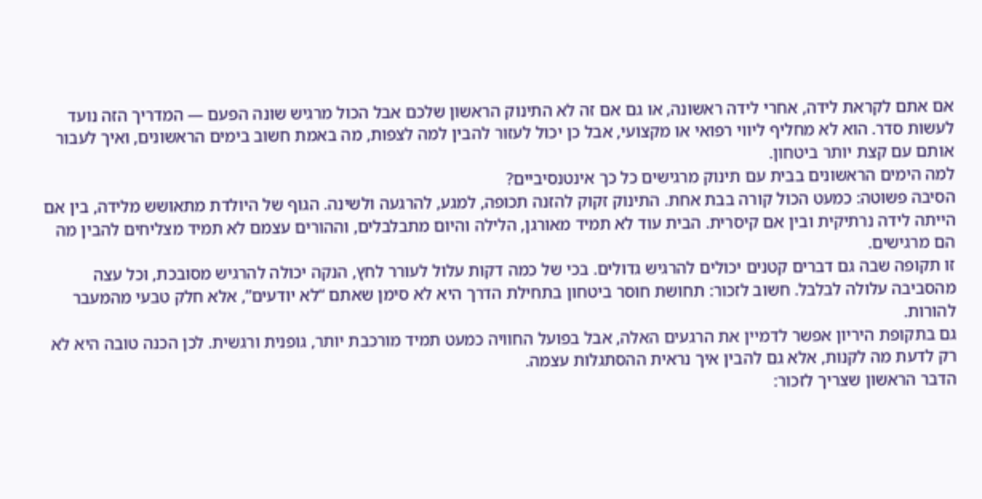אם אתם לקראת לידה, אחרי לידה ראשונה, או גם אם זה לא התינוק הראשון שלכם אבל הכול מרגיש שונה הפעם — המדריך הזה נועד לעשות סדר. הוא לא מחליף ליווי רפואי או מקצועי, אבל כן יכול לעזור להבין למה לצפות, מה באמת חשוב בימים הראשונים, ואיך לעבור אותם עם קצת יותר ביטחון.
למה הימים הראשונים בבית עם תינוק מרגישים כל כך אינטנסיביים?
הסיבה פשוטה: כמעט הכול קורה בבת אחת. התינוק זקוק להזנה תכופה, למגע, להרגעה ולשינה. הגוף של היולדת מתאושש מלידה, בין אם הייתה לידה נרתיקית ובין אם קיסרית. הבית עוד לא תמיד מאורגן, הלילה והיום מתבלבלים, וההורים עצמם לא תמיד מצליחים להבין מה הם מרגישים.
זו תקופה שבה גם דברים קטנים יכולים להרגיש גדולים. בכי של כמה דקות עלול לעורר לחץ, הנקה יכולה להרגיש מסובכת, וכל עצה מהסביבה עלולה לבלבל. חשוב לזכור: תחושת חוסר ביטחון בתחילת הדרך היא לא סימן שאתם “לא יודעים”, אלא חלק טבעי מהמעבר להורות.
גם בתקופת היריון אפשר לדמיין את הרגעים האלה, אבל בפועל החוויה כמעט תמיד מורכבת יותר, גופנית ורגשית. לכן הכנה טובה היא לא רק לדעת מה לקנות, אלא גם להבין איך נראית ההסתגלות עצמה.
הדבר הראשון שצריך לזכור: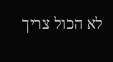לא הכול צריך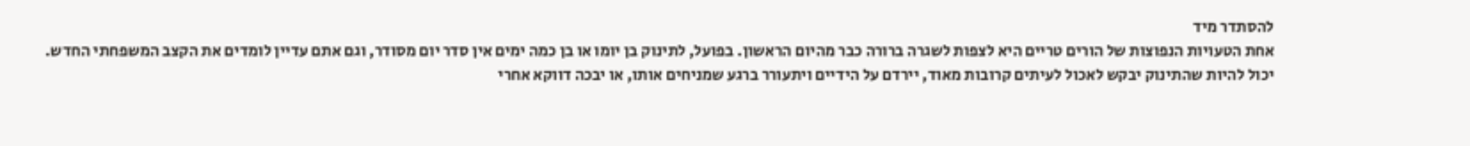להסתדר מיד
אחת הטעויות הנפוצות של הורים טריים היא לצפות לשגרה ברורה כבר מהיום הראשון. בפועל, לתינוק בן יומו או בן כמה ימים אין סדר יום מסודר, וגם אתם עדיין לומדים את הקצב המשפחתי החדש.
יכול להיות שהתינוק יבקש לאכול לעיתים קרובות מאוד, יירדם על הידיים ויתעורר ברגע שמניחים אותו, או יבכה דווקא אחרי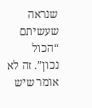שנראה שעשיתם “הכול נכון”. זה לא אומר שיש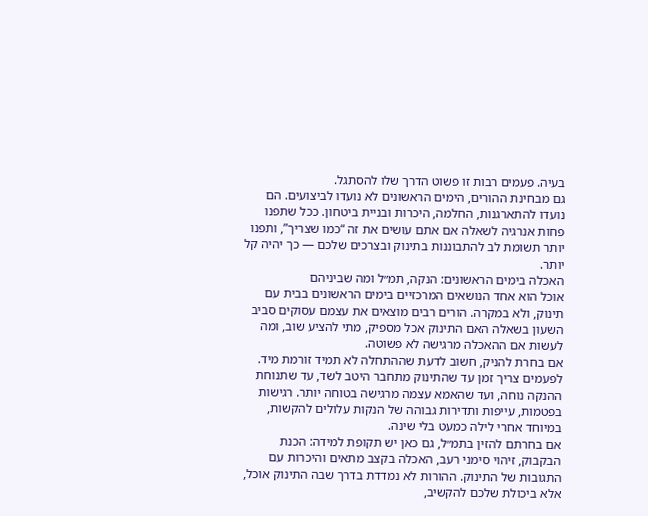בעיה. פעמים רבות זו פשוט הדרך שלו להסתגל.
גם מבחינת ההורים, הימים הראשונים לא נועדו לביצועים. הם נועדו להתארגנות, החלמה, היכרות ובניית ביטחון. ככל שתפנו פחות אנרגיה לשאלה אם אתם עושים את זה “כמו שצריך”, ותפנו יותר תשומת לב להתבוננות בתינוק ובצרכים שלכם — כך יהיה קל יותר.
האכלה בימים הראשונים: הנקה, תמ״ל ומה שביניהם
אוכל הוא אחד הנושאים המרכזיים בימים הראשונים בבית עם תינוק, ולא במקרה. הורים רבים מוצאים את עצמם עסוקים סביב השעון בשאלה האם התינוק אכל מספיק, מתי להציע שוב, ומה לעשות אם ההאכלה מרגישה לא פשוטה.
אם בחרת להניק, חשוב לדעת שההתחלה לא תמיד זורמת מיד. לפעמים צריך זמן עד שהתינוק מתחבר היטב לשד, עד שתנוחת ההנקה נוחה, ועד שהאמא עצמה מרגישה בטוחה יותר. רגישות בפטמות, עייפות ותדירות גבוהה של הנקות עלולים להקשות, במיוחד אחרי לילה כמעט בלי שינה.
אם בחרתם להזין בתמ״ל, גם כאן יש תקופת למידה: הכנת הבקבוק, זיהוי סימני רעב, האכלה בקצב מתאים והיכרות עם התגובות של התינוק. ההורות לא נמדדת בדרך שבה התינוק אוכל, אלא ביכולת שלכם להקשיב,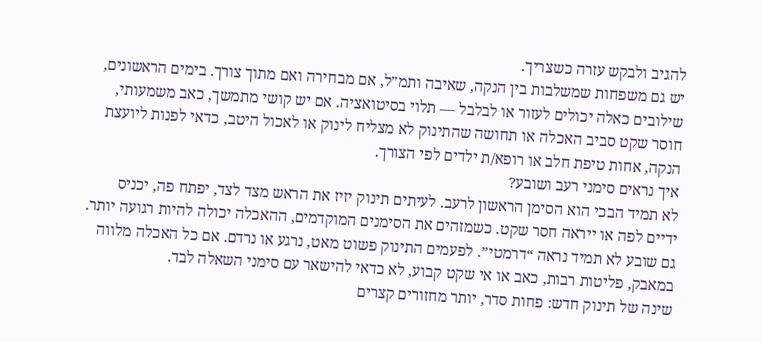להגיב ולבקש עזרה כשצריך.
יש גם משפחות שמשלבות בין הנקה, שאיבה ותמ״ל, אם מבחירה ואם מתוך צורך. בימים הראשונים, שילובים כאלה יכולים לעזור או לבלבל — תלוי בסיטואציה. אם יש קושי מתמשך, כאב משמעותי, חוסר שקט סביב האכלה או תחושה שהתינוק לא מצליח לינוק או לאכול היטב, כדאי לפנות ליועצת הנקה, אחות טיפת חלב או רופא/ת ילדים לפי הצורך.
איך נראים סימני רעב ושובע?
לא תמיד הבכי הוא הסימן הראשון לרעב. לעיתים תינוק יזיז את הראש מצד לצד, יפתח פה, יכניס ידיים לפה או ייראה חסר שקט. כשמזהים את הסימנים המוקדמים, ההאכלה יכולה להיות רגועה יותר.
גם שובע לא תמיד נראה “דרמטי”. לפעמים התינוק פשוט מאט, נרגע או נרדם. אם כל האכלה מלווה במאבק, פליטות רבות, כאב או אי שקט קבוע, לא כדאי להישאר עם סימני השאלה לבד.
שינה של תינוק חדש: פחות סדר, יותר מחזורים קצרים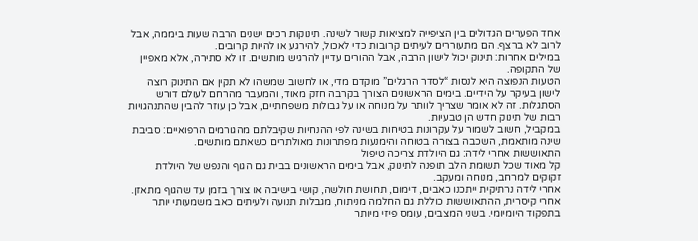אחד הפערים הגדולים בין הציפייה למציאות קשור לשינה. תינוקות רכים ישנים הרבה שעות ביממה, אבל לרוב לא ברצף. הם מתעוררים לעיתים קרובות כדי לאכול, להירגע או להיות קרובים.
במילים אחרות: תינוק יכול לישון הרבה, אבל ההורים עדיין להרגיש מותשים. זו לא סתירה, אלא מאפיין של התקופה.
הטעות הנפוצה היא לנסות “לסדר הרגלים” מוקדם מדי, או לחשוב שמשהו לא תקין אם התינוק רוצה לישון בעיקר על הידיים. בימים הראשונים הצורך בקרבה חזק מאוד, והמעבר מהרחם לעולם דורש הסתגלות. זה לא אומר שצריך לוותר על מנוחה או על גבולות משפחתיים, אבל כן עוזר להבין שהתנהגויות רבות של תינוק חדש הן טבעיות.
במקביל, חשוב לשמור על עקרונות בטיחות בשינה לפי ההנחיות שקיבלתם מהגורמים הרפואיים: סביבת שינה מותאמת, השכבה בצורה בטוחה והימנעות מפתרונות מאולתרים כשאתם מותשים.
התאוששות אחרי לידה: גם היולדת צריכה טיפול
קל מאוד שכל תשומת הלב תופנה לתינוק, אבל בימים הראשונים בבית גם הגוף והנפש של היולדת זקוקים למרחב, מנוחה ומעקב.
אחרי לידה נרתיקית ייתכנו כאבים, דימום, תחושת חולשה, קושי בישיבה או צורך בזמן עד שהגוף מתאזן. אחרי קיסרית, ההתאוששות כוללת גם החלמה מניתוח, מגבלות תנועה ולעיתים כאב משמעותי יותר בתפקוד היומיומי. בשני המצבים, עומס פיזי מיותר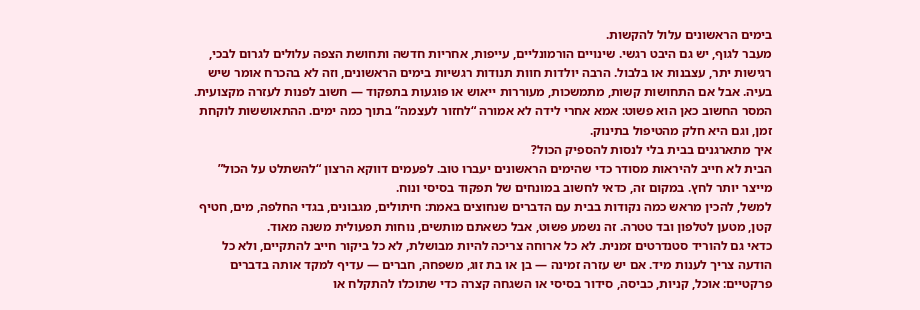בימים הראשונים עלול להקשות.
מעבר לגוף, יש גם היבט רגשי. שינויים הורמונליים, עייפות, אחריות חדשה ותחושת הצפה עלולים לגרום לבכי, רגישות יתר, עצבנות או בלבול. הרבה יולדות חוות תנודות רגשיות בימים הראשונים, וזה לא בהכרח אומר שיש בעיה. אבל אם התחושות קשות, מתמשכות, מעוררות ייאוש או פוגעות בתפקוד — חשוב לפנות לעזרה מקצועית.
המסר החשוב כאן הוא פשוט: אמא אחרי לידה לא אמורה “לחזור לעצמה” בתוך כמה ימים. ההתאוששות לוקחת זמן, וגם היא חלק מהטיפול בתינוק.
איך מתארגנים בבית בלי לנסות להספיק הכול?
הבית לא חייב להיראות מסודר כדי שהימים הראשונים יעברו טוב. לפעמים דווקא הרצון “להשתלט על הכול” מייצר יותר לחץ. במקום זה, כדאי לחשוב במונחים של תפקוד בסיסי ונוח.
למשל, להכין מראש כמה נקודות בבית עם הדברים שנחוצים באמת: חיתולים, מגבונים, בגדי החלפה, מים, חטיף קטן, מטען לטלפון ובד טטרה. זה נשמע פשוט, אבל כשאתם מותשים, נוחות תפעולית משנה מאוד.
כדאי גם להוריד סטנדרטים זמנית. לא כל ארוחה צריכה להיות מבושלת, לא כל ביקור חייב להתקיים, ולא כל הודעה צריך לענות מיד. אם יש עזרה זמינה — בן או בת זוג, משפחה, חברים — עדיף למקד אותה בדברים פרקטיים: אוכל, קניות, כביסה, סידור בסיסי או השגחה קצרה כדי שתוכלו להתקלח או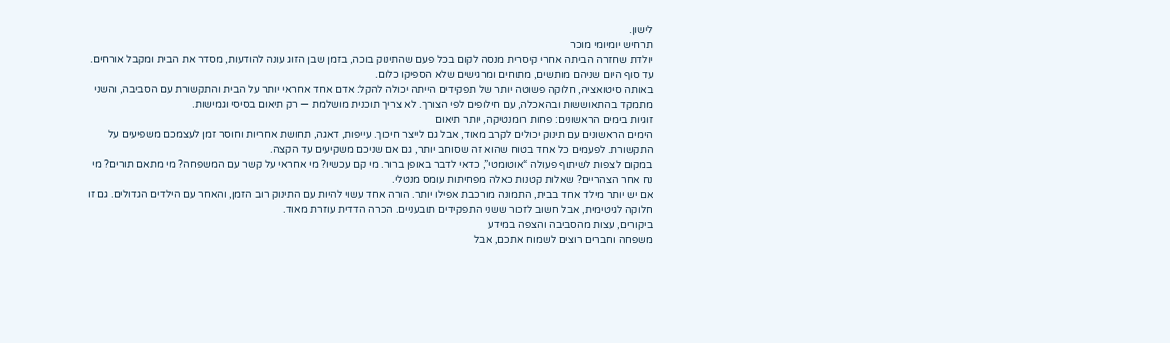לישון.
תרחיש יומיומי מוכר
יולדת שחזרה הביתה אחרי קיסרית מנסה לקום בכל פעם שהתינוק בוכה, בזמן שבן הזוג עונה להודעות, מסדר את הבית ומקבל אורחים. עד סוף היום שניהם מותשים, מתוחים ומרגישים שלא הספיקו כלום.
באותה סיטואציה, חלוקה פשוטה יותר של תפקידים הייתה יכולה להקל: אדם אחד אחראי יותר על הבית והתקשורת עם הסביבה, והשני מתמקד בהתאוששות ובהאכלה, עם חילופים לפי הצורך. לא צריך תוכנית מושלמת — רק תיאום בסיסי וגמישות.
זוגיות בימים הראשונים: פחות רומנטיקה, יותר תיאום
הימים הראשונים עם תינוק יכולים לקרב מאוד, אבל גם לייצר חיכוך. עייפות, דאגה, תחושת אחריות וחוסר זמן לעצמכם משפיעים על התקשורת. לפעמים כל אחד בטוח שהוא זה שסוחב יותר, גם אם שניכם משקיעים עד הקצה.
במקום לצפות לשיתוף פעולה “אוטומטי”, כדאי לדבר באופן ברור. מי קם עכשיו? מי אחראי על קשר עם המשפחה? מי מתאם תורים? מי נח אחר הצהריים? שאלות קטנות כאלה מפחיתות עומס מנטלי.
אם יש יותר מילד אחד בבית, התמונה מורכבת אפילו יותר. הורה אחד עשוי להיות עם התינוק רוב הזמן, והאחר עם הילדים הגדולים. גם זו חלוקה לגיטימית, אבל חשוב לזכור ששני התפקידים תובעניים. הכרה הדדית עוזרת מאוד.
ביקורים, עצות מהסביבה והצפה במידע
משפחה וחברים רוצים לשמוח אתכם, אבל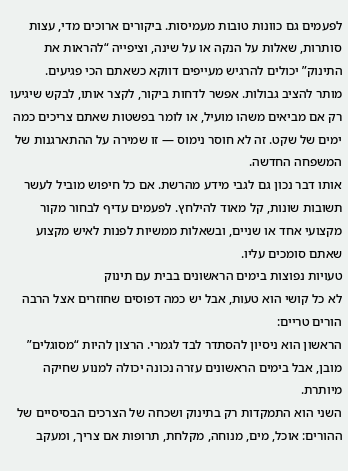לפעמים גם כוונות טובות מעמיסות. ביקורים ארוכים מדי, עצות סותרות, שאלות על הנקה או על שינה, וציפייה “להראות את התינוק” יכולים להרגיש מעייפים דווקא כשאתם הכי פגיעים.
מותר להציב גבולות. אפשר לדחות ביקור, לקצר אותו, לבקש שיגיעו רק אם מביאים משהו מועיל, או לומר בפשטות שאתם צריכים כמה ימים של שקט. זה לא חוסר נימוס — זו שמירה על ההתארגנות של המשפחה החדשה.
אותו דבר נכון גם לגבי מידע מהרשת. אם כל חיפוש מוביל לעשר תשובות שונות, קל מאוד להילחץ. לפעמים עדיף לבחור מקור מקצועי אחד או שניים, ובשאלות ממשיות לפנות לאיש מקצוע שאתם סומכים עליו.
טעויות נפוצות בימים הראשונים בבית עם תינוק
לא כל קושי הוא טעות, אבל יש כמה דפוסים שחוזרים אצל הרבה הורים טריים:
הראשון הוא ניסיון להסתדר לבד לגמרי. הרצון להיות “מסוגלים” מובן, אבל בימים הראשונים עזרה נכונה יכולה למנוע שחיקה מיותרת.
השני הוא התמקדות רק בתינוק ושכחה של הצרכים הבסיסיים של ההורים: אוכל, מים, מנוחה, מקלחת, תרופות אם צריך, ומעקב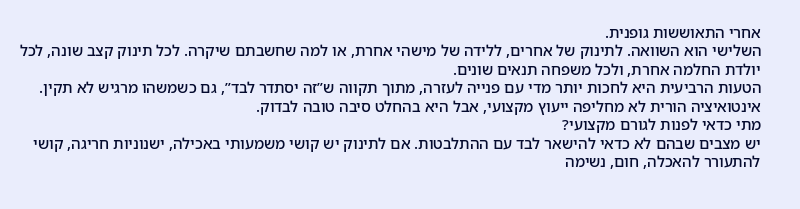אחרי התאוששות גופנית.
השלישי הוא השוואה. לתינוק של אחרים, ללידה של מישהי אחרת, או למה שחשבתם שיקרה. לכל תינוק קצב שונה, לכל יולדת החלמה אחרת, ולכל משפחה תנאים שונים.
הטעות הרביעית היא לחכות יותר מדי עם פנייה לעזרה, מתוך תקווה ש”זה יסתדר לבד”, גם כשמשהו מרגיש לא תקין. אינטואיציה הורית לא מחליפה ייעוץ מקצועי, אבל היא בהחלט סיבה טובה לבדוק.
מתי כדאי לפנות לגורם מקצועי?
יש מצבים שבהם לא כדאי להישאר לבד עם ההתלבטות. אם לתינוק יש קושי משמעותי באכילה, ישנוניות חריגה, קושי להתעורר להאכלה, חום, נשימה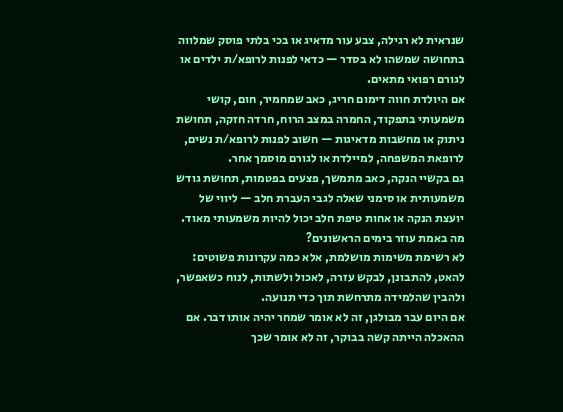שנראית לא רגילה, צבע עור מדאיג או בכי בלתי פוסק שמלווה בתחושה שמשהו לא בסדר — כדאי לפנות לרופא/ת ילדים או לגורם רפואי מתאים.
אם היולדת חווה דימום חריג, כאב שמחמיר, חום, קושי משמעותי בתפקוד, החמרה במצב הרוח, חרדה חזקה, תחושת ניתוק או מחשבות מדאיגות — חשוב לפנות לרופא/ת נשים, לרופאת המשפחה, למיילדת או לגורם מוסמך אחר.
גם בקשיי הנקה, כאב מתמשך, פצעים בפטמות, תחושת גודש משמעותית או סימני שאלה לגבי העברת חלב — ליווי של יועצת הנקה או אחות טיפת חלב יכול להיות משמעותי מאוד.
מה באמת עוזר בימים הראשונים?
לא רשימת משימות מושלמת, אלא כמה עקרונות פשוטים: להאט, להתבונן, לבקש עזרה, לאכול ולשתות, לנוח כשאפשר, ולהבין שהלמידה מתרחשת תוך כדי תנועה.
אם היום עבר מבולגן, זה לא אומר שמחר יהיה אותו דבר. אם ההאכלה הייתה קשה בבוקר, זה לא אומר שכך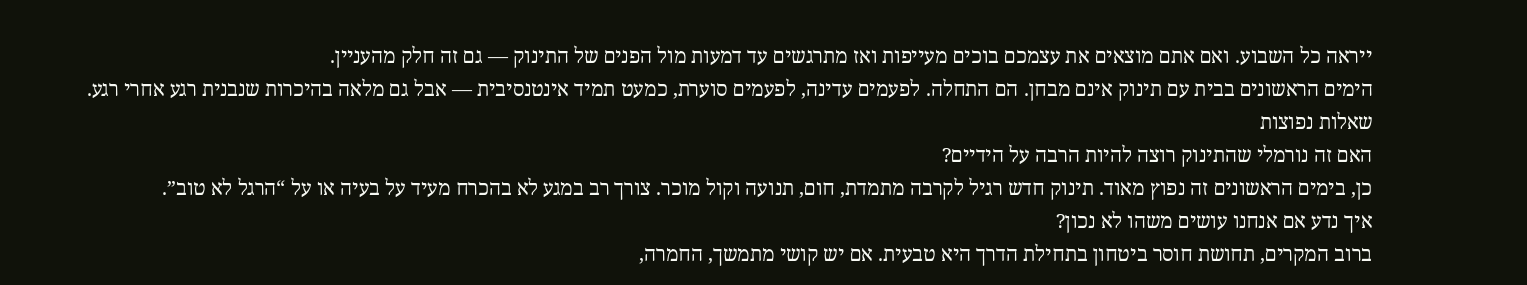ייראה כל השבוע. ואם אתם מוצאים את עצמכם בוכים מעייפות ואז מתרגשים עד דמעות מול הפנים של התינוק — גם זה חלק מהעניין.
הימים הראשונים בבית עם תינוק אינם מבחן. הם התחלה. לפעמים עדינה, לפעמים סוערת, כמעט תמיד אינטנסיבית — אבל גם מלאה בהיכרות שנבנית רגע אחרי רגע.
שאלות נפוצות
האם זה נורמלי שהתינוק רוצה להיות הרבה על הידיים?
כן, בימים הראשונים זה נפוץ מאוד. תינוק חדש רגיל לקרבה מתמדת, חום, תנועה וקול מוכר. צורך רב במגע לא בהכרח מעיד על בעיה או על “הרגל לא טוב”.
איך נדע אם אנחנו עושים משהו לא נכון?
ברוב המקרים, תחושת חוסר ביטחון בתחילת הדרך היא טבעית. אם יש קושי מתמשך, החמרה,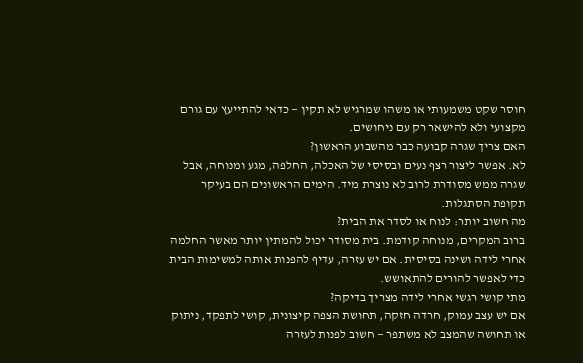חוסר שקט משמעותי או משהו שמרגיש לא תקין — כדאי להתייעץ עם גורם מקצועי ולא להישאר רק עם ניחושים.
האם צריך שגרה קבועה כבר מהשבוע הראשון?
לא. אפשר ליצור רצף נעים ובסיסי של האכלה, החלפה, מגע ומנוחה, אבל שגרה ממש מסודרת לרוב לא נוצרת מיד. הימים הראשונים הם בעיקר תקופת הסתגלות.
מה חשוב יותר: לנוח או לסדר את הבית?
ברוב המקרים, מנוחה קודמת. בית מסודר יכול להמתין יותר מאשר החלמה אחרי לידה ושינה בסיסית. אם יש עזרה, עדיף להפנות אותה למשימות הבית כדי לאפשר להורים להתאושש.
מתי קושי רגשי אחרי לידה מצריך בדיקה?
אם יש עצב עמוק, חרדה חזקה, תחושת הצפה קיצונית, קושי לתפקד, ניתוק או תחושה שהמצב לא משתפר — חשוב לפנות לעזרה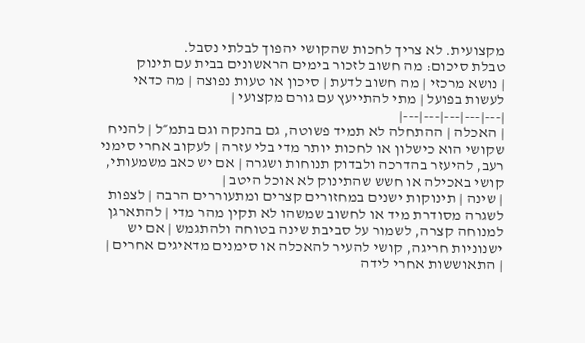מקצועית. לא צריך לחכות שהקושי יהפוך לבלתי נסבל.
טבלת סיכום: מה חשוב לזכור בימים הראשונים בבית עם תינוק
| נושא מרכזי | מה חשוב לדעת | סיכון או טעות נפוצה | מה כדאי לעשות בפועל | מתי להתייעץ עם גורם מקצועי |
|---|---|---|---|---|
| האכלה | ההתחלה לא תמיד פשוטה, גם בהנקה וגם בתמ״ל | להניח שקושי הוא כישלון או לחכות יותר מדי בלי עזרה | לעקוב אחרי סימני רעב, להיעזר בהדרכה ולבדוק תנוחות ושגרה | אם יש כאב משמעותי, קושי באכילה או חשש שהתינוק לא אוכל היטב |
| שינה | תינוקות ישנים במחזורים קצרים ומתעוררים הרבה | לצפות לשגרה מסודרת מיד או לחשוב שמשהו לא תקין מהר מדי | להתארגן למנוחה קצרה, לשמור על סביבת שינה בטוחה ולהתגמש | אם יש ישנוניות חריגה, קושי להעיר להאכלה או סימנים מדאיגים אחרים |
| התאוששות אחרי לידה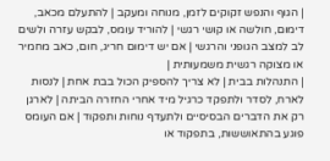| הגוף והנפש זקוקים לזמן, מנוחה ומעקב | להתעלם מכאב, דימום, חולשה או קושי רגשי | להוריד עומס, לבקש עזרה ולשים לב למצב הגופני והרגשי | אם יש דימום חריג, חום, כאב מחמיר או מצוקה רגשית משמעותית |
| התנהלות בבית | לא צריך להספיק הכול בבת אחת | לנסות לארח, לסדר ולתפקד כרגיל מיד אחרי החזרה הביתה | לארגן רק את הדברים הבסיסיים ולתעדף נוחות ותפקוד | אם העומס פוגע בהתאוששות, בתפקוד או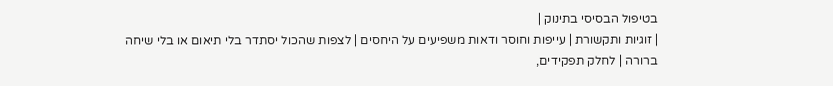בטיפול הבסיסי בתינוק |
| זוגיות ותקשורת | עייפות וחוסר ודאות משפיעים על היחסים | לצפות שהכול יסתדר בלי תיאום או בלי שיחה ברורה | לחלק תפקידים,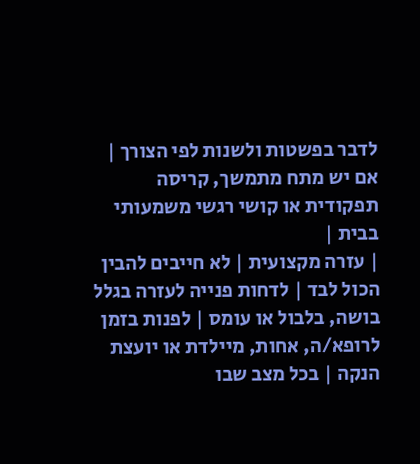לדבר בפשטות ולשנות לפי הצורך | אם יש מתח מתמשך, קריסה תפקודית או קושי רגשי משמעותי בבית |
| עזרה מקצועית | לא חייבים להבין הכול לבד | לדחות פנייה לעזרה בגלל בושה, בלבול או עומס | לפנות בזמן לרופא/ה, אחות, מיילדת או יועצת הנקה | בכל מצב שבו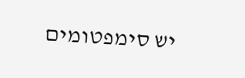יש סימפטומים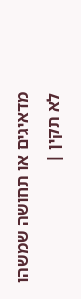מדאיגים או תחושה שמשהו לא תקין |